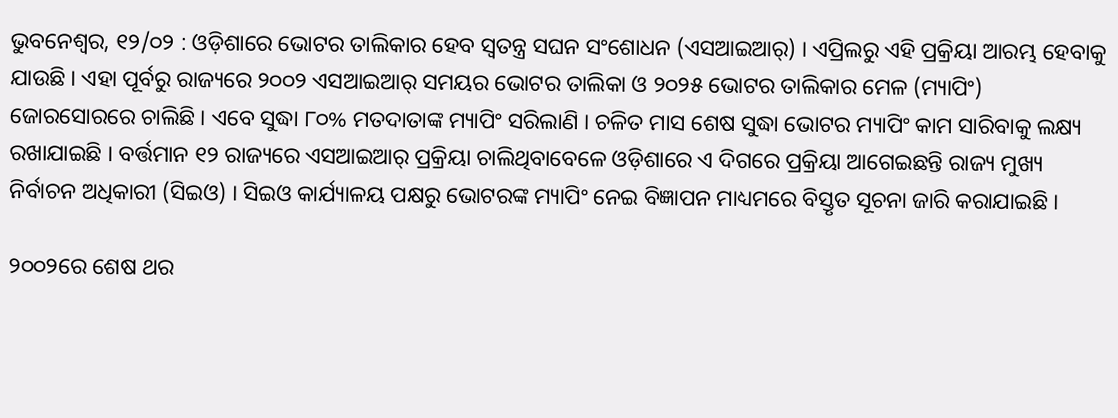ଭୁବନେଶ୍ୱର, ୧୨/୦୨ : ଓଡ଼ିଶାରେ ଭୋଟର ତାଲିକାର ହେବ ସ୍ୱତନ୍ତ୍ର ସଘନ ସଂଶୋଧନ (ଏସଆଇଆର୍‌) । ଏପ୍ରିଲରୁ ଏହି ପ୍ରକ୍ରିୟା ଆରମ୍ଭ ହେବାକୁ ଯାଉଛି । ଏହା ପୂର୍ବରୁ ରାଜ୍ୟରେ ୨୦୦୨ ଏସଆଇଆର୍‌ ସମୟର ଭୋଟର ତାଲିକା ଓ ୨୦୨୫ ଭୋଟର ତାଲିକାର ମେଳ (ମ୍ୟାପିଂ) ଜୋରସୋରରେ ଚାଲିଛି । ଏବେ ସୁଦ୍ଧା ୮୦% ମତଦାତାଙ୍କ ମ୍ୟାପିଂ ସରିଲାଣି । ଚଳିତ ମାସ ଶେଷ ସୁଦ୍ଧା ଭୋଟର ମ୍ୟାପିଂ କାମ ସାରିବାକୁ ଲକ୍ଷ୍ୟ ରଖାଯାଇଛି । ବର୍ତ୍ତମାନ ୧୨ ରାଜ୍ୟରେ ଏସଆଇଆର୍‌ ପ୍ରକ୍ରିୟା ଚାଲିଥିବାବେଳେ ଓଡ଼ିଶାରେ ଏ ଦିଗରେ ପ୍ରକ୍ରିୟା ଆଗେଇଛନ୍ତି ରାଜ୍ୟ ମୁଖ୍ୟ ନିର୍ବାଚନ ଅଧିକାରୀ (ସିଇଓ) । ସିଇଓ କାର୍ଯ୍ୟାଳୟ ପକ୍ଷରୁ ଭୋଟରଙ୍କ ମ୍ୟାପିଂ ନେଇ ବିଜ୍ଞାପନ ମାଧ୍ୟମରେ ବିସ୍ତୃତ ସୂଚନା ଜାରି କରାଯାଇଛି ।

୨୦୦୨ରେ ଶେଷ ଥର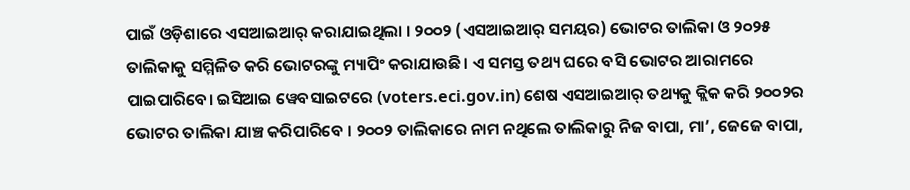ପାଇଁ ଓଡ଼ିଶାରେ ଏସଆଇଆର୍‌ କରାଯାଇଥିଲା । ୨୦୦୨ (ଏସଆଇଆର୍‌ ସମୟର) ଭୋଟର ତାଲିକା ଓ ୨୦୨୫ ତାଲିକାକୁ ସମ୍ମିଳିତ କରି ଭୋଟରଙ୍କୁ ମ୍ୟାପିଂ କରାଯାଉଛି। ଏ ସମସ୍ତ ତଥ୍ୟ ଘରେ ବସି ଭୋଟର ଆରାମରେ ପାଇପାରିବେ। ଇସିଆଇ ୱେବସାଇଟରେ (voters.eci.gov.in) ଶେଷ ଏସଆଇଆର୍‌ ତଥ୍ୟକୁ କ୍ଲିକ କରି ୨୦୦୨ର ଭୋଟର ତାଲିକା ଯାଞ୍ଚ କରିପାରିବେ । ୨୦୦୨ ତାଲିକାରେ ନାମ ନଥିଲେ ତାଲିକାରୁ ନିଜ ବାପା, ମା’, ଜେଜେ ବାପା,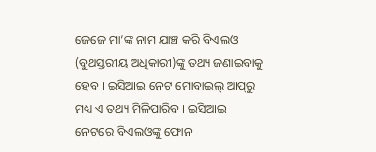ଜେଜେ ମା’ଙ୍କ ନାମ ଯାଞ୍ଚ କରି ବିଏଲଓ (ବୁଥସ୍ତରୀୟ ଅଧିକାରୀ)ଙ୍କୁ ତଥ୍ୟ ଜଣାଇବାକୁ ହେବ । ଇସିଆଇ ନେଟ ମୋବାଇଲ୍‌ ଆପ୍‌ରୁ ମଧ୍ୟ ଏ ତଥ୍ୟ ମିଳିପାରିବ । ଇସିଆଇ ନେଟରେ ବିଏଲଓଙ୍କୁ ଫୋନ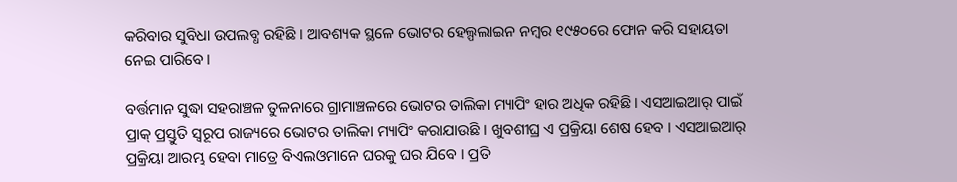କରିବାର ସୁବିଧା ଉପଲବ୍ଧ ରହିଛି । ଆବଶ୍ୟକ ସ୍ଥଳେ ଭୋଟର ହେଲ୍ପଲାଇନ ନମ୍ବର ୧୯୫୦ରେ ଫୋନ କରି ସହାୟତା ନେଇ ପାରିବେ।

ବର୍ତ୍ତମାନ ସୁଦ୍ଧା ସହରାଞ୍ଚଳ ତୁଳନାରେ ଗ୍ରାମାଞ୍ଚଳରେ ଭୋଟର ତାଲିକା ମ୍ୟାପିଂ ହାର ଅଧିକ ରହିଛି। ଏସଆଇଆର୍‌ ପାଇଁ ପ୍ରାକ୍‌ ପ୍ରସ୍ତୁତି ସ୍ୱରୂପ ରାଜ୍ୟରେ ଭୋଟର ତାଲିକା ମ୍ୟାପିଂ କରାଯାଉଛି । ଖୁବଶୀଘ୍ର ଏ ପ୍ରକ୍ରିୟା ଶେଷ ହେବ । ଏସଆଇଆର୍‌ ପ୍ରକ୍ରିୟା ଆରମ୍ଭ ହେବା ମାତ୍ରେ ବିଏଲଓମାନେ ଘରକୁ ଘର ଯିବେ । ପ୍ରତି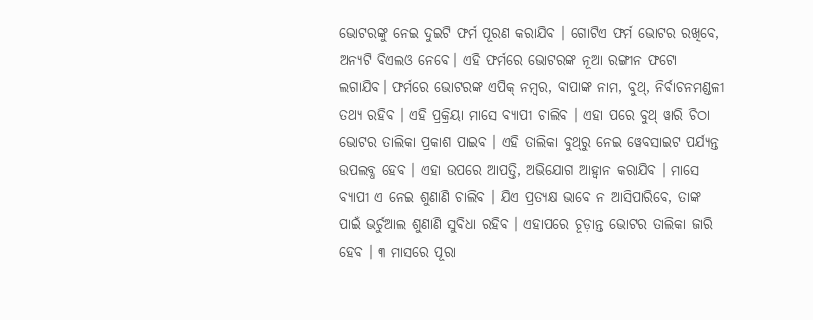ଭୋଟରଙ୍କୁ ନେଇ ଦୁଇଟି ଫର୍ମ ପୂରଣ କରାଯିବ । ଗୋଟିଏ ଫର୍ମ ଭୋଟର ରଖିବେ, ଅନ୍ୟଟି ବିଏଲଓ ନେବେ। ଏହି ଫର୍ମରେ ଭୋଟରଙ୍କ ନୂଆ ରଙ୍ଗୀନ ଫଟୋ ଲଗାଯିବ। ଫର୍ମରେ ଭୋଟରଙ୍କ ଏପିକ୍‌ ନମ୍ବର, ବାପାଙ୍କ ନାମ, ବୁଥ୍‌, ନିର୍ବାଚନମଣ୍ଡଳୀ ତଥ୍ୟ ରହିବ । ଏହି ପ୍ରକ୍ରିୟା ମାସେ ବ୍ୟାପୀ ଚାଲିବ । ଏହା ପରେ ବୁଥ୍‌ ୱାରି ଚିଠା ଭୋଟର ତାଲିକା ପ୍ରକାଶ ପାଇବ । ଏହି ତାଲିକା ବୁଥ୍‌ରୁ ନେଇ ୱେବସାଇଟ ପର୍ଯ୍ୟନ୍ତ ଉପଲବ୍ଧ ହେବ । ଏହା ଉପରେ ଆପତ୍ତି, ଅଭିଯୋଗ ଆହ୍ୱାନ କରାଯିବ । ମାସେ ବ୍ୟାପୀ ଏ ନେଇ ଶୁଣାଣି ଚାଲିବ । ଯିଏ ପ୍ରତ୍ୟକ୍ଷ ଭାବେ ନ ଆସିପାରିବେ, ତାଙ୍କ ପାଇଁ ଭର୍ଚୁଆଲ ଶୁଣାଣି ସୁବିଧା ରହିବ । ଏହାପରେ ଚୂଡ଼ାନ୍ତ ଭୋଟର ତାଲିକା ଜାରି ହେବ । ୩ ମାସରେ ପୂରା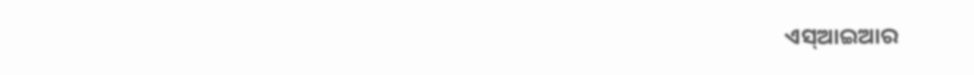ଏସ୍‌ଆଇଆର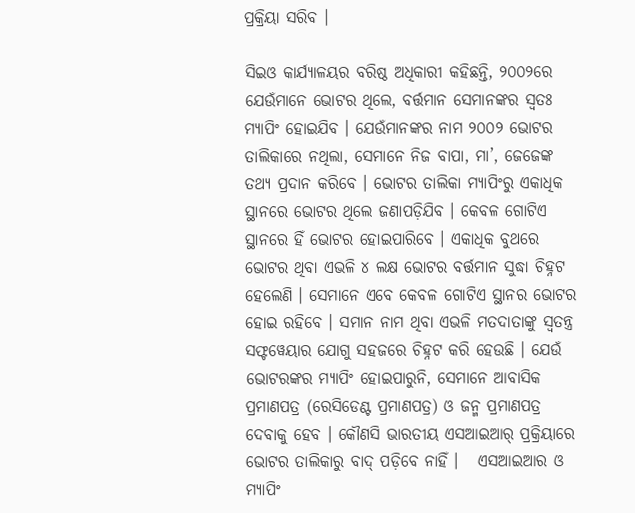ପ୍ରକ୍ରିୟା ସରିବ ।

ସିଇଓ କାର୍ଯ୍ୟାଳୟର ବରିଷ୍ଠ ଅଧିକାରୀ କହିଛନ୍ତି, ୨୦୦୨ରେ ଯେଉଁମାନେ ଭୋଟର ଥିଲେ, ବର୍ତ୍ତମାନ ସେମାନଙ୍କର ସ୍ୱତଃ ମ୍ୟାପିଂ ହୋଇଯିବ । ଯେଉଁମାନଙ୍କର ନାମ ୨୦୦୨ ଭୋଟର ତାଲିକାରେ ନଥିଲା, ସେମାନେ ନିଜ ବାପା, ମା’, ଜେଜେଙ୍କ ତଥ୍ୟ ପ୍ରଦାନ କରିବେ । ଭୋଟର ତାଲିକା ମ୍ୟାପିଂରୁ ଏକାଧିକ ସ୍ଥାନରେ ଭୋଟର ଥିଲେ ଜଣାପଡ଼ିଯିବ । କେବଳ ଗୋଟିଏ ସ୍ଥାନରେ ହିଁ ଭୋଟର ହୋଇପାରିବେ । ଏକାଧିକ ବୁଥରେ ଭୋଟର ଥିବା ଏଭଳି ୪ ଲକ୍ଷ ଭୋଟର ବର୍ତ୍ତମାନ ସୁଦ୍ଧା ଚିହ୍ନଟ ହେଲେଣି । ସେମାନେ ଏବେ କେବଳ ଗୋଟିଏ ସ୍ଥାନର ଭୋଟର ହୋଇ ରହିବେ । ସମାନ ନାମ ଥିବା ଏଭଳି ମତଦାତାଙ୍କୁ ସ୍ୱତନ୍ତ୍ର ସଫ୍ଟୱେୟାର ଯୋଗୁ ସହଜରେ ଚିହ୍ନଟ କରି ହେଉଛି । ଯେଉଁ ଭୋଟରଙ୍କର ମ୍ୟାପିଂ ହୋଇପାରୁନି, ସେମାନେ ଆବାସିକ ପ୍ରମାଣପତ୍ର (ରେସିଡେଣ୍ଟ ପ୍ରମାଣପତ୍ର) ଓ ଜନ୍ମ ପ୍ରମାଣପତ୍ର ଦେବାକୁ ହେବ । କୌଣସି ଭାରତୀୟ ଏସଆଇଆର୍‌ ପ୍ରକ୍ରିୟାରେ ଭୋଟର ତାଲିକାରୁ ବାଦ୍‌ ପଡ଼ିବେ ନାହିଁ ।   ଏସଆଇଆର ଓ ମ୍ୟାପିଂ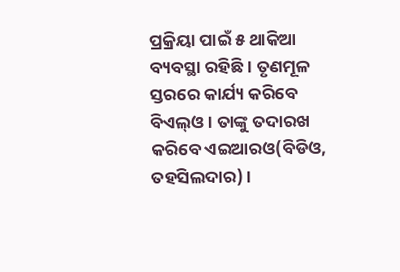ପ୍ରକ୍ରିୟା ପାଇଁ ୫ ଥାକିଆ ବ୍ୟବସ୍ଥା ରହିଛି । ତୃଣମୂଳ ସ୍ତରରେ କାର୍ଯ୍ୟ କରିବେ ବିଏଲ୍‌ଓ । ତାଙ୍କୁ ତଦାରଖ କରିବେ ଏଇଆରଓ(ବିଡିଓ, ତହସିଲଦାର) ।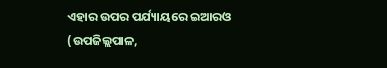ଏହାର ଉପର ପର୍ଯ୍ୟାୟରେ ଇଆରଓ (ଉପଜିଲ୍ଲପାଳ,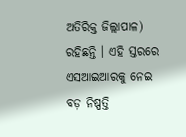ଅତିରିକ୍ତ ଜିଲ୍ଲାପାଳ) ରହିଛନ୍ତି । ଏହି ସ୍ତରରେ ଏସଆଇଆରକୁ ନେଇ ବଡ଼ ନିଷ୍ପତ୍ତି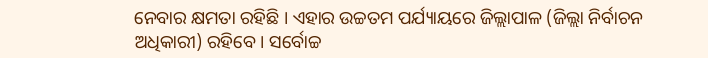ନେବାର କ୍ଷମତା ରହିଛି । ଏହାର ଉଚ୍ଚତମ ପର୍ଯ୍ୟାୟରେ ଜିଲ୍ଲାପାଳ (ଜିଲ୍ଲା ନିର୍ବାଚନ ଅଧିକାରୀ) ରହିବେ । ସର୍ବୋଚ୍ଚ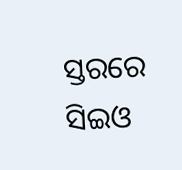ସ୍ତରରେ ସିଇଓ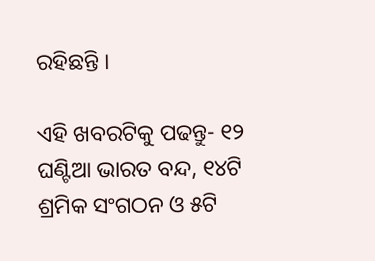ରହିଛନ୍ତି ।

ଏହି ଖବରଟିକୁ ପଢନ୍ତୁ- ୧୨ ଘଣ୍ଟିଆ ଭାରତ ବନ୍ଦ, ୧୪ଟି ଶ୍ରମିକ ସଂଗଠନ ଓ ୫ଟି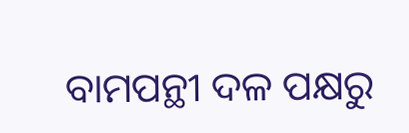ବାମପନ୍ଥୀ ଦଳ ପକ୍ଷରୁ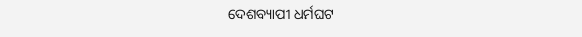ଦେଶବ୍ୟାପୀ ଧର୍ମଘଟ